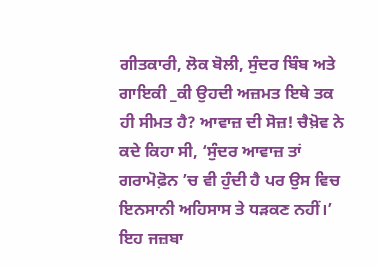ਗੀਤਕਾਰੀ, ਲੋਕ ਬੋਲੀ, ਸੁੰਦਰ ਬਿੰਬ ਅਤੇ ਗਾਇਕੀ _ਕੀ ਉਹਦੀ ਅਜ਼ਮਤ ਇਥੇ ਤਕ ਹੀ ਸੀਮਤ ਹੈ? ਆਵਾਜ਼ ਦੀ ਸੋਜ਼! ਚੈਖ਼ੋਵ ਨੇ ਕਦੇ ਕਿਹਾ ਸੀ, ‘ਸੁੰਦਰ ਆਵਾਜ਼ ਤਾਂ ਗਰਾਮੋਫ਼ੋਨ ’ਚ ਵੀ ਹੁੰਦੀ ਹੈ ਪਰ ਉਸ ਵਿਚ ਇਨਸਾਨੀ ਅਹਿਸਾਸ ਤੇ ਧੜਕਣ ਨਹੀਂ।’ ਇਹ ਜਜ਼ਬਾ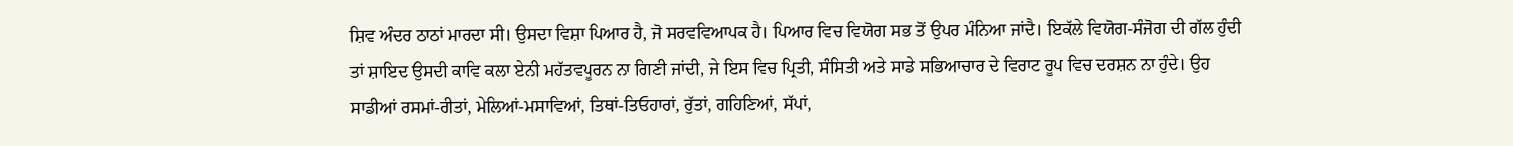ਸ਼ਿਵ ਅੰਦਰ ਠਾਠਾਂ ਮਾਰਦਾ ਸੀ। ਉਸਦਾ ਵਿਸ਼ਾ ਪਿਆਰ ਹੈ, ਜੋ ਸਰਵਵਿਆਪਕ ਹੈ। ਪਿਆਰ ਵਿਚ ਵਿਯੋਗ ਸਭ ਤੋਂ ਉਪਰ ਮੰਨਿਆ ਜਾਂਦੈ। ਇਕੱਲੇ ਵਿਯੋਗ-ਸੰਜੋਗ ਦੀ ਗੱਲ ਹੁੰਦੀ ਤਾਂ ਸ਼ਾਇਦ ਉਸਦੀ ਕਾਵਿ ਕਲਾ ਏਨੀ ਮਹੱਤਵਪੂਰਨ ਨਾ ਗਿਣੀ ਜਾਂਦੀ, ਜੇ ਇਸ ਵਿਚ ਪ੍ਰਿਤੀ, ਸੰਸਿਤੀ ਅਤੇ ਸਾਡੇ ਸਭਿਆਚਾਰ ਦੇ ਵਿਰਾਟ ਰੂਪ ਵਿਚ ਦਰਸ਼ਨ ਨਾ ਹੁੰਦੇ। ਉਹ ਸਾਡੀਆਂ ਰਸਮਾਂ-ਰੀਤਾਂ, ਮੇਲਿਆਂ-ਮਸਾਵਿਆਂ, ਤਿਥਾਂ-ਤਿਓਹਾਰਾਂ, ਰੁੱਤਾਂ, ਗਹਿਣਿਆਂ, ਸੱਪਾਂ,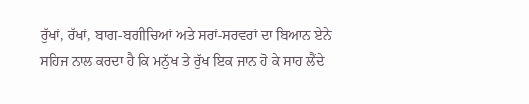ਰੁੱਖਾਂ, ਰੱਖਾਂ, ਬਾਗ-ਬਗੀਚਿਆਂ ਅਤੇ ਸਰਾਂ-ਸਰਵਰਾਂ ਦਾ ਬਿਆਨ ਏਨੇ ਸਹਿਜ ਨਾਲ ਕਰਦਾ ਹੈ ਕਿ ਮਨੁੱਖ ਤੇ ਰੁੱਖ ਇਕ ਜਾਨ ਹੋ ਕੇ ਸਾਹ ਲੈਂਦੇ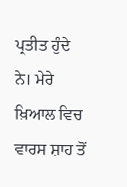ਪ੍ਰਤੀਤ ਹੁੰਦੇ ਨੇ। ਮੇਰੇ ਖ਼ਿਆਲ ਵਿਚ ਵਾਰਸ ਸ਼ਾਹ ਤੋਂ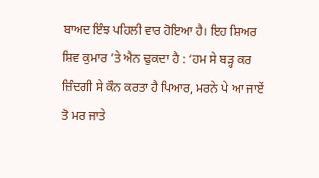ਬਾਅਦ ਇੰਝ ਪਹਿਲੀ ਵਾਰ ਹੋਇਆ ਹੈ। ਇਹ ਸ਼ਿਅਰ ਸ਼ਿਵ ਕੁਮਾਰ ’ਤੇ ਐਨ ਢੁਕਦਾ ਹੈ : ‘ਹਮ ਸੇ ਬੜ੍ਹ ਕਰ ਜ਼ਿੰਦਗੀ ਸੇ ਕੌਨ ਕਰਤਾ ਹੈ ਪਿਆਰ, ਮਰਨੇ ਪੇ ਆ ਜਾਏਂ ਤੋ ਮਰ ਜਾਤੇ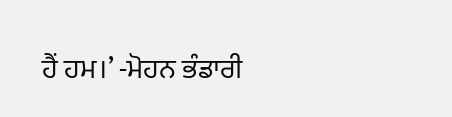ਹੈਂ ਹਮ।’ -ਮੋਹਨ ਭੰਡਾਰੀ